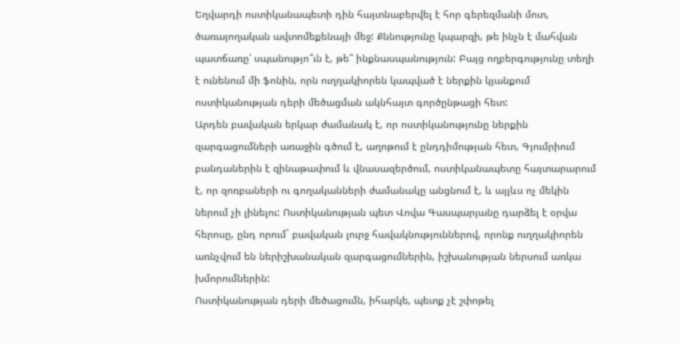Եղվարդի ոստիկանապետի դին հայտնաբերվել է հոր գերեզմանի մոտ, ծառայողական ավտոմեքենայի մեջ: Քննությունը կպարզի, թե ինչն է մահվան պատճառը՝ սպանությո՞ւն է, թե՞ ինքնասպանություն: Բայց ողբերգությունը տեղի է ունենում մի ֆոնին, որն ուղղակիորեն կապված է ներքին կյանքում ոստիկանության դերի մեծացման ակնհայտ գործընթացի հետ:
Արդեն բավական երկար ժամանակ է, որ ոստիկանությունը ներքին զարգացումների առաջին գծում է, աղոթում է ընդդիմության հետ, Գյումրիում բանդաներին է զինաթափում և վնասազերծում, ոստիկանապետը հայտարարում է, որ զոռբաների ու գողականների ժամանակը անցնում է, և այլևս ոչ մեկին ներում չի լինելու: Ոստիկանության պետ Վովա Գասպարյանը դարձել է օրվա հերոսը, ընդ որում` բավական լուրջ հավակնություններով, որոնք ուղղակիորեն առնչվում են ներիշխանական զարգացումներին, իշխանության ներսում առկա խմորումներին:
Ոստիկանության դերի մեծացումն, իհարկե, պետք չէ շփոթել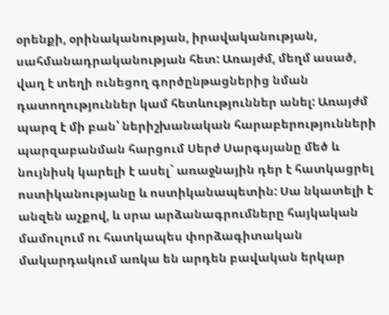օրենքի, օրինականության, իրավականության, սահմանադրականության հետ: Առայժմ, մեղմ ասած, վաղ է տեղի ունեցող գործընթացներից նման դատողություններ կամ հետևություններ անել: Առայժմ պարզ է մի բան՝ ներիշխանական հարաբերությունների պարզաբանման հարցում Սերժ Սարգսյանը մեծ և նույնիսկ կարելի է ասել` առաջնային դեր է հատկացրել ոստիկանությանը և ոստիկանապետին: Սա նկատելի է անզեն աչքով, և սրա արձանագրումները հայկական մամուլում ու հատկապես փորձագիտական մակարդակում առկա են արդեն բավական երկար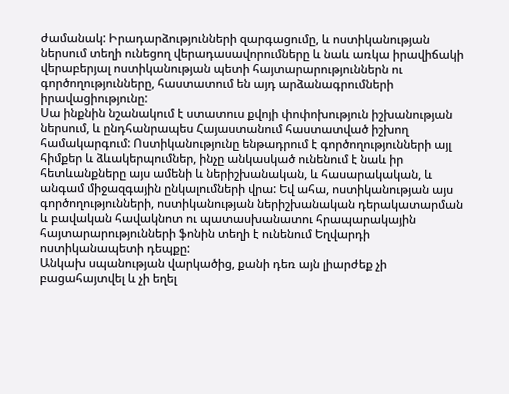ժամանակ: Իրադարձությունների զարգացումը, և ոստիկանության ներսում տեղի ունեցող վերադասավորումները և նաև առկա իրավիճակի վերաբերյալ ոստիկանության պետի հայտարարություններն ու գործողությունները, հաստատում են այդ արձանագրումների իրավացիությունը:
Սա ինքնին նշանակում է ստատուս քվոյի փոփոխություն իշխանության ներսում, և ընդհանրապես Հայաստանում հաստատված իշխող համակարգում: Ոստիկանությունը ենթադրում է գործողությունների այլ հիմքեր և ձևակերպումներ, ինչը անկասկած ունենում է նաև իր հետևանքները այս ամենի և ներիշխանական, և հասարակական, և անգամ միջազգային ընկալումների վրա: Եվ ահա, ոստիկանության այս գործողությունների, ոստիկանության ներիշխանական դերակատարման և բավական հավակնոտ ու պատասխանատու հրապարակային հայտարարությունների ֆոնին տեղի է ունենում Եղվարդի ոստիկանապետի դեպքը:
Անկախ սպանության վարկածից, քանի դեռ այն լիարժեք չի բացահայտվել և չի եղել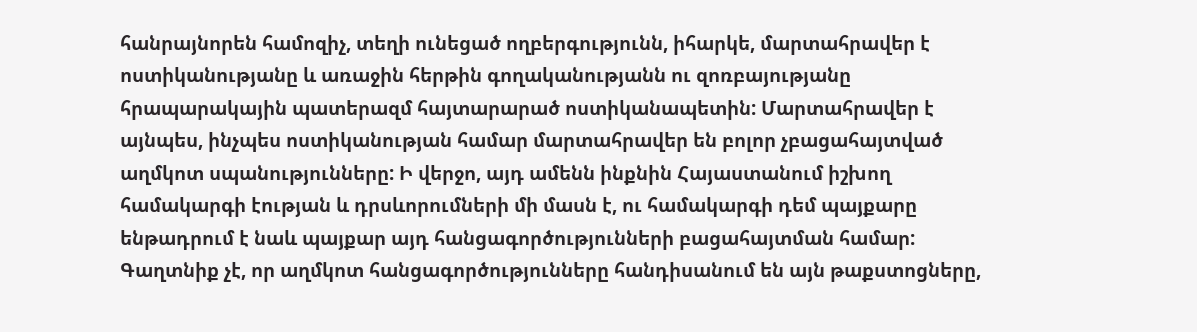հանրայնորեն համոզիչ, տեղի ունեցած ողբերգությունն, իհարկե, մարտահրավեր է ոստիկանությանը և առաջին հերթին գողականությանն ու զոռբայությանը հրապարակային պատերազմ հայտարարած ոստիկանապետին: Մարտահրավեր է այնպես, ինչպես ոստիկանության համար մարտահրավեր են բոլոր չբացահայտված աղմկոտ սպանությունները: Ի վերջո, այդ ամենն ինքնին Հայաստանում իշխող համակարգի էության և դրսևորումների մի մասն է, ու համակարգի դեմ պայքարը ենթադրում է նաև պայքար այդ հանցագործությունների բացահայտման համար: Գաղտնիք չէ, որ աղմկոտ հանցագործությունները հանդիսանում են այն թաքստոցները,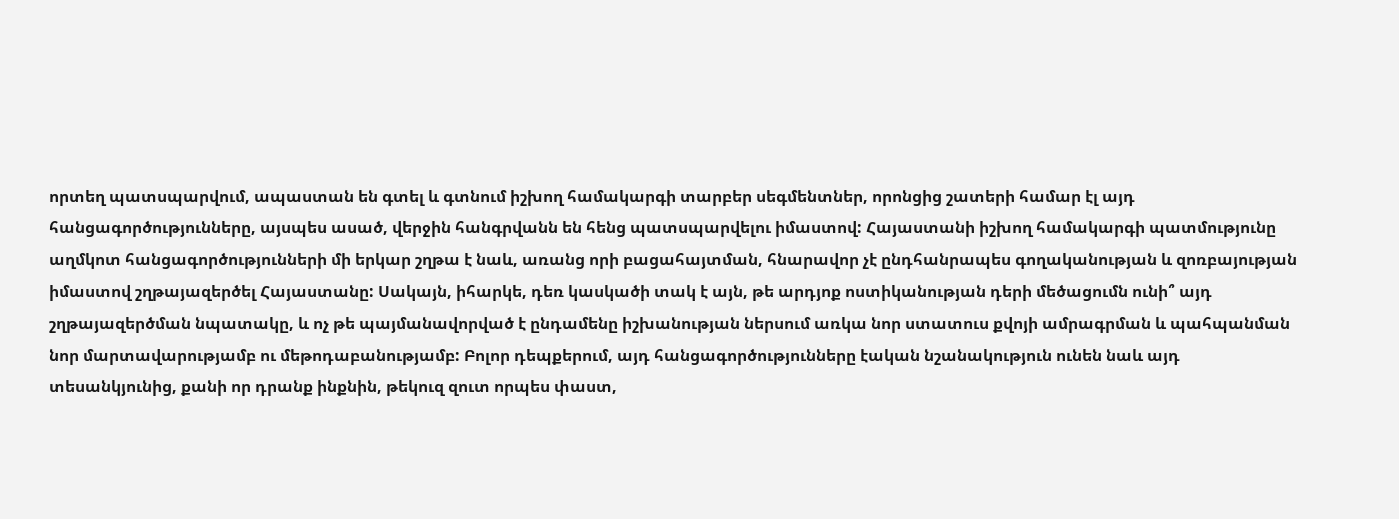որտեղ պատսպարվում, ապաստան են գտել և գտնում իշխող համակարգի տարբեր սեգմենտներ, որոնցից շատերի համար էլ այդ հանցագործությունները, այսպես ասած, վերջին հանգրվանն են հենց պատսպարվելու իմաստով: Հայաստանի իշխող համակարգի պատմությունը աղմկոտ հանցագործությունների մի երկար շղթա է նաև, առանց որի բացահայտման, հնարավոր չէ ընդհանրապես գողականության և զոռբայության իմաստով շղթայազերծել Հայաստանը: Սակայն, իհարկե, դեռ կասկածի տակ է այն, թե արդյոք ոստիկանության դերի մեծացումն ունի՞ այդ շղթայազերծման նպատակը, և ոչ թե պայմանավորված է ընդամենը իշխանության ներսում առկա նոր ստատուս քվոյի ամրագրման և պահպանման նոր մարտավարությամբ ու մեթոդաբանությամբ: Բոլոր դեպքերում, այդ հանցագործությունները էական նշանակություն ունեն նաև այդ տեսանկյունից, քանի որ դրանք ինքնին, թեկուզ զուտ որպես փաստ,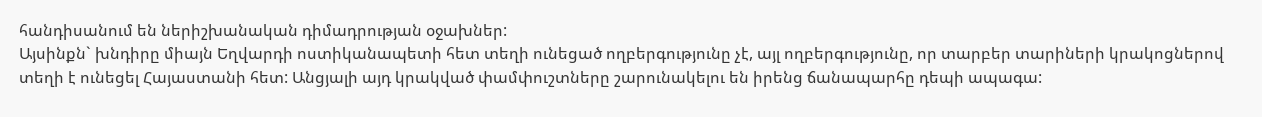հանդիսանում են ներիշխանական դիմադրության օջախներ:
Այսինքն` խնդիրը միայն Եղվարդի ոստիկանապետի հետ տեղի ունեցած ողբերգությունը չէ, այլ ողբերգությունը, որ տարբեր տարիների կրակոցներով տեղի է ունեցել Հայաստանի հետ: Անցյալի այդ կրակված փամփուշտները շարունակելու են իրենց ճանապարհը դեպի ապագա: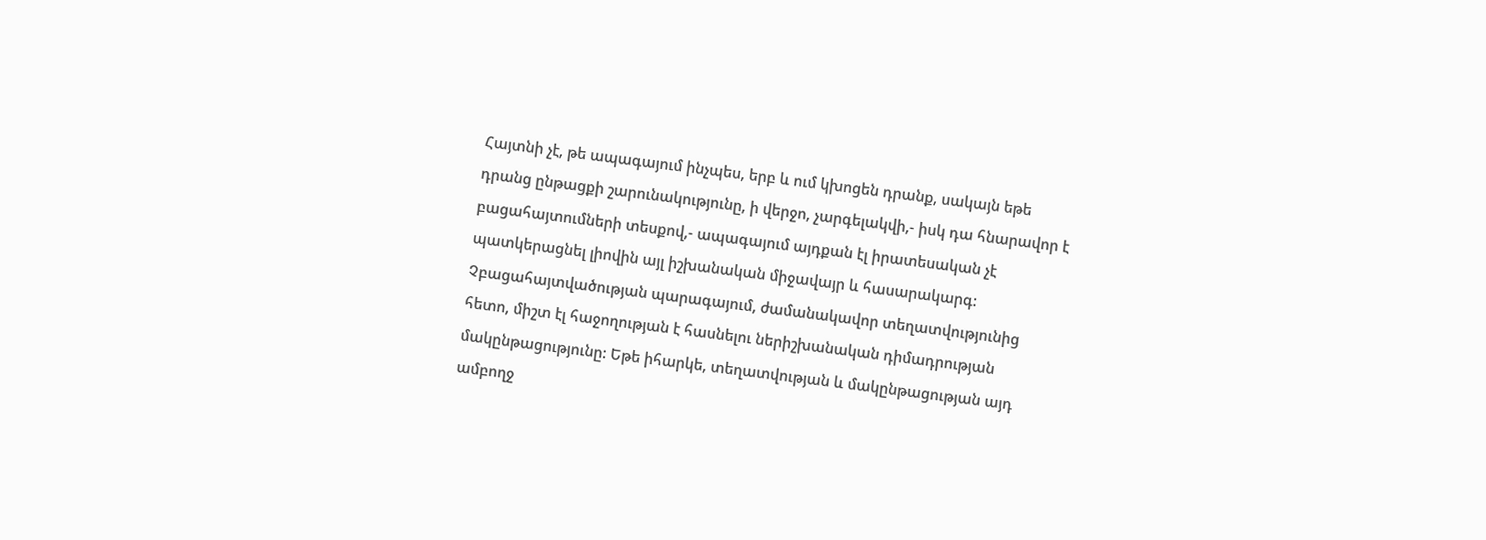Հայտնի չէ, թե ապագայում ինչպես, երբ և ում կխոցեն դրանք, սակայն եթե դրանց ընթացքի շարունակությունը, ի վերջո, չարգելակվի,- իսկ դա հնարավոր է բացահայտումների տեսքով,- ապագայում այդքան էլ իրատեսական չէ պատկերացնել լիովին այլ իշխանական միջավայր և հասարակարգ:
Չբացահայտվածության պարագայում, ժամանակավոր տեղատվությունից հետո, միշտ էլ հաջողության է հասնելու ներիշխանական դիմադրության մակընթացությունը: Եթե իհարկե, տեղատվության և մակընթացության այդ ամբողջ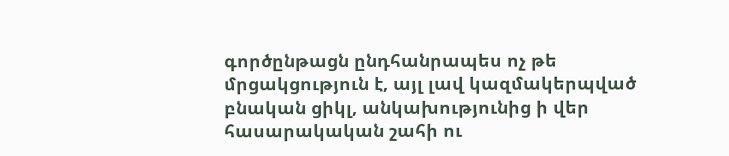գործընթացն ընդհանրապես ոչ թե մրցակցություն է, այլ լավ կազմակերպված բնական ցիկլ, անկախությունից ի վեր հասարակական շահի ու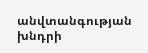անվտանգության խնդրի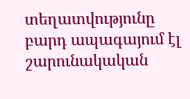տեղատվությունը բարդ ապագայում էլ շարունակական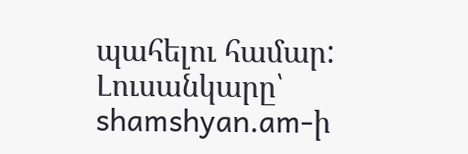պահելու համար:
Լուսանկարը՝ shamshyan.am-ի